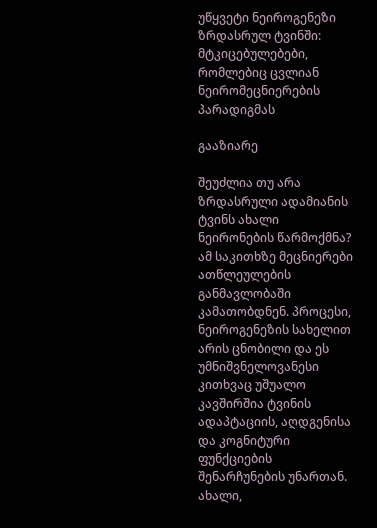უწყვეტი ნეიროგენეზი ზრდასრულ ტვინში: მტკიცებულებები, რომლებიც ცვლიან ნეირომეცნიერების პარადიგმას

გააზიარე

შეუძლია თუ არა ზრდასრული ადამიანის ტვინს ახალი ნეირონების წარმოქმნა? ამ საკითხზე მეცნიერები ათწლეულების განმავლობაში კამათობდნენ. პროცესი, ნეიროგენეზის სახელით არის ცნობილი და ეს უმნიშვნელოვანესი კითხვაც უშუალო კავშირშია ტვინის ადაპტაციის, აღდგენისა და კოგნიტური ფუნქციების შენარჩუნების უნართან. ახალი,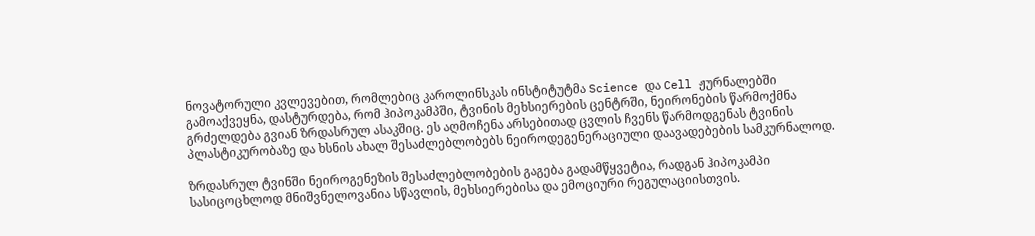ნოვატორული კვლევებით, რომლებიც კაროლინსკას ინსტიტუტმა Science და Cell ჟურნალებში გამოაქვეყნა, დასტურდება, რომ ჰიპოკამპში, ტვინის მეხსიერების ცენტრში, ნეირონების წარმოქმნა გრძელდება გვიან ზრდასრულ ასაკშიც. ეს აღმოჩენა არსებითად ცვლის ჩვენს წარმოდგენას ტვინის პლასტიკურობაზე და ხსნის ახალ შესაძლებლობებს ნეიროდეგენერაციული დაავადებების სამკურნალოდ.

ზრდასრულ ტვინში ნეიროგენეზის შესაძლებლობების გაგება გადამწყვეტია, რადგან ჰიპოკამპი სასიცოცხლოდ მნიშვნელოვანია სწავლის, მეხსიერებისა და ემოციური რეგულაციისთვის.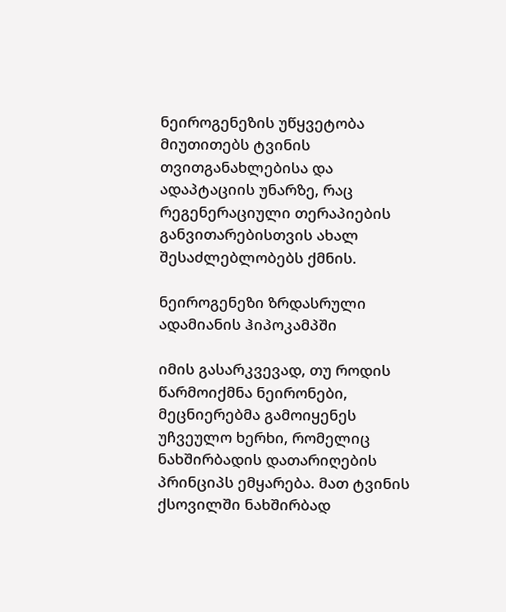ნეიროგენეზის უწყვეტობა მიუთითებს ტვინის თვითგანახლებისა და ადაპტაციის უნარზე, რაც რეგენერაციული თერაპიების განვითარებისთვის ახალ შესაძლებლობებს ქმნის.

ნეიროგენეზი ზრდასრული ადამიანის ჰიპოკამპში

იმის გასარკვევად, თუ როდის წარმოიქმნა ნეირონები, მეცნიერებმა გამოიყენეს უჩვეულო ხერხი, რომელიც ნახშირბადის დათარიღების პრინციპს ემყარება. მათ ტვინის ქსოვილში ნახშირბად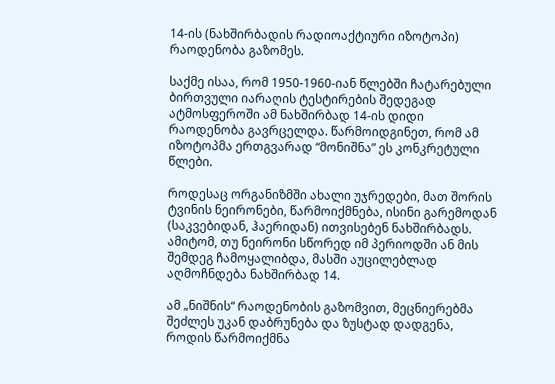14-ის (ნახშირბადის რადიოაქტიური იზოტოპი) რაოდენობა გაზომეს.

საქმე ისაა, რომ 1950-1960-იან წლებში ჩატარებული ბირთვული იარაღის ტესტირების შედეგად ატმოსფეროში ამ ნახშირბად 14-ის დიდი რაოდენობა გავრცელდა. წარმოიდგინეთ, რომ ამ იზოტოპმა ერთგვარად “მონიშნა” ეს კონკრეტული წლები.

როდესაც ორგანიზმში ახალი უჯრედები, მათ შორის ტვინის ნეირონები, წარმოიქმნება, ისინი გარემოდან (საკვებიდან, ჰაერიდან) ითვისებენ ნახშირბადს. ამიტომ, თუ ნეირონი სწორედ იმ პერიოდში ან მის შემდეგ ჩამოყალიბდა, მასში აუცილებლად აღმოჩნდება ნახშირბად 14.

ამ „ნიშნის“ რაოდენობის გაზომვით, მეცნიერებმა შეძლეს უკან დაბრუნება და ზუსტად დადგენა, როდის წარმოიქმნა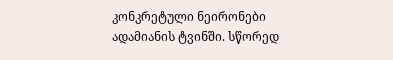კონკრეტული ნეირონები ადამიანის ტვინში. სწორედ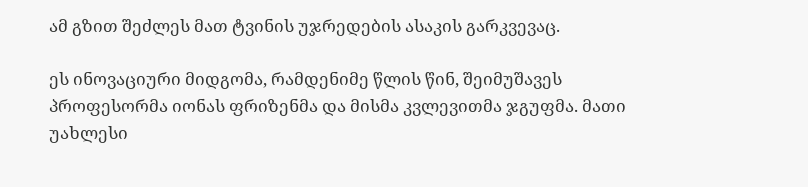ამ გზით შეძლეს მათ ტვინის უჯრედების ასაკის გარკვევაც.

ეს ინოვაციური მიდგომა, რამდენიმე წლის წინ, შეიმუშავეს პროფესორმა იონას ფრიზენმა და მისმა კვლევითმა ჯგუფმა. მათი უახლესი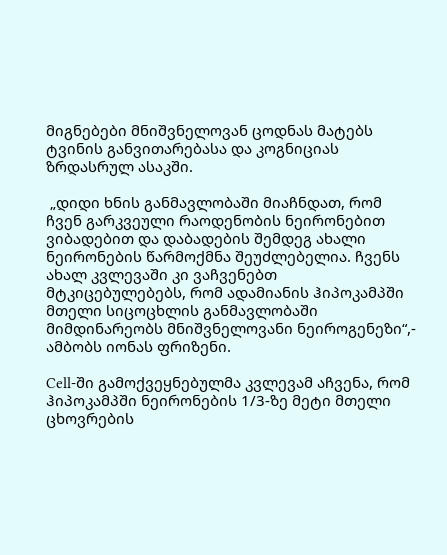მიგნებები მნიშვნელოვან ცოდნას მატებს ტვინის განვითარებასა და კოგნიციას ზრდასრულ ასაკში.

 „დიდი ხნის განმავლობაში მიაჩნდათ, რომ ჩვენ გარკვეული რაოდენობის ნეირონებით ვიბადებით და დაბადების შემდეგ ახალი ნეირონების წარმოქმნა შეუძლებელია. ჩვენს ახალ კვლევაში კი ვაჩვენებთ მტკიცებულებებს, რომ ადამიანის ჰიპოკამპში მთელი სიცოცხლის განმავლობაში მიმდინარეობს მნიშვნელოვანი ნეიროგენეზი“,- ამბობს იონას ფრიზენი.

Cell-ში გამოქვეყნებულმა კვლევამ აჩვენა, რომ ჰიპოკამპში ნეირონების 1/3-ზე მეტი მთელი ცხოვრების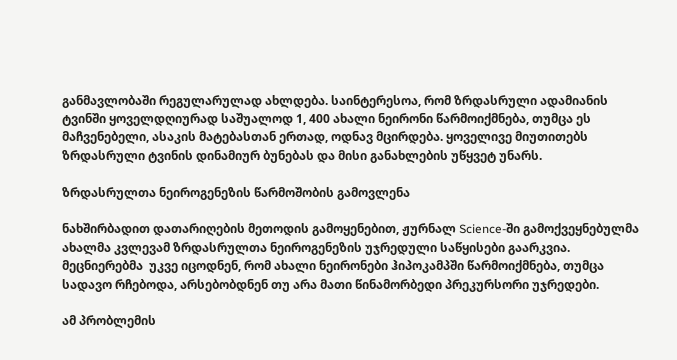განმავლობაში რეგულარულად ახლდება. საინტერესოა, რომ ზრდასრული ადამიანის ტვინში ყოველდღიურად საშუალოდ 1, 400 ახალი ნეირონი წარმოიქმნება, თუმცა ეს მაჩვენებელი, ასაკის მატებასთან ერთად, ოდნავ მცირდება. ყოველივე მიუთითებს ზრდასრული ტვინის დინამიურ ბუნებას და მისი განახლების უწყვეტ უნარს.

ზრდასრულთა ნეიროგენეზის წარმოშობის გამოვლენა

ნახშირბადით დათარიღების მეთოდის გამოყენებით, ჟურნალ Science-ში გამოქვეყნებულმა ახალმა კვლევამ ზრდასრულთა ნეიროგენეზის უჯრედული საწყისები გაარკვია. მეცნიერებმა  უკვე იცოდნენ, რომ ახალი ნეირონები ჰიპოკამპში წარმოიქმნება, თუმცა სადავო რჩებოდა, არსებობდნენ თუ არა მათი წინამორბედი პრეკურსორი უჯრედები.

ამ პრობლემის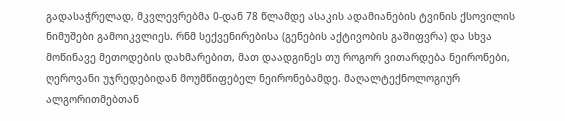გადასაჭრელად, მკვლევრებმა 0-დან 78 წლამდე ასაკის ადამიანების ტვინის ქსოვილის ნიმუშები გამოიკვლიეს. რნმ სექვენირებისა (გენების აქტივობის გაშიფვრა) და სხვა მოწინავე მეთოდების დახმარებით, მათ დაადგინეს თუ როგორ ვითარდება ნეირონები, ღეროვანი უჯრედებიდან მოუმწიფებელ ნეირონებამდე. მაღალტექნოლოგიურ ალგორითმებთან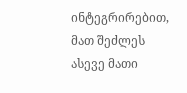ინტეგრირებით,  მათ შეძლეს ასევე მათი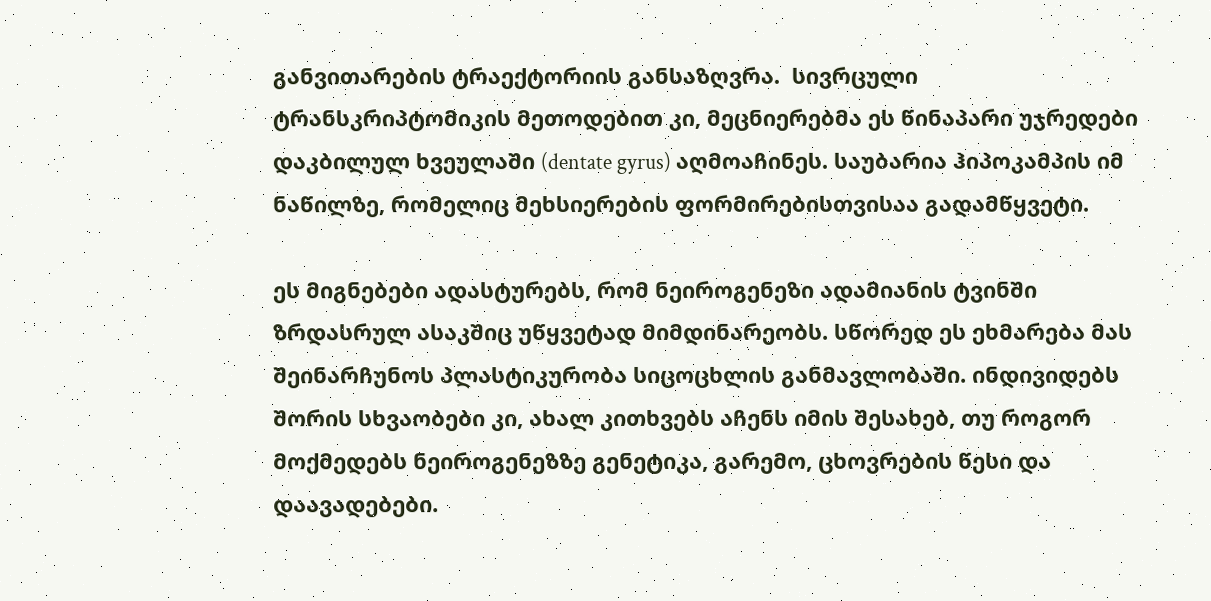განვითარების ტრაექტორიის განსაზღვრა.  სივრცული ტრანსკრიპტომიკის მეთოდებით კი, მეცნიერებმა ეს წინაპარი უჯრედები დაკბილულ ხვეულაში (dentate gyrus) აღმოაჩინეს. საუბარია ჰიპოკამპის იმ ნაწილზე, რომელიც მეხსიერების ფორმირებისთვისაა გადამწყვეტი.

ეს მიგნებები ადასტურებს, რომ ნეიროგენეზი ადამიანის ტვინში ზრდასრულ ასაკშიც უწყვეტად მიმდინარეობს. სწორედ ეს ეხმარება მას შეინარჩუნოს პლასტიკურობა სიცოცხლის განმავლობაში. ინდივიდებს შორის სხვაობები კი, ახალ კითხვებს აჩენს იმის შესახებ, თუ როგორ მოქმედებს ნეიროგენეზზე გენეტიკა, გარემო, ცხოვრების წესი და დაავადებები.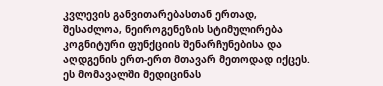კვლევის განვითარებასთან ერთად, შესაძლოა, ნეიროგენეზის სტიმულირება კოგნიტური ფუნქციის შენარჩუნებისა და აღდგენის ერთ-ერთ მთავარ მეთოდად იქცეს. ეს მომავალში მედიცინას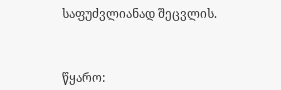საფუძვლიანად შეცვლის.



წყარო: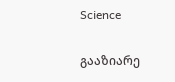Science

გააზიარე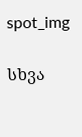spot_img

სხვა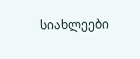სიახლეები